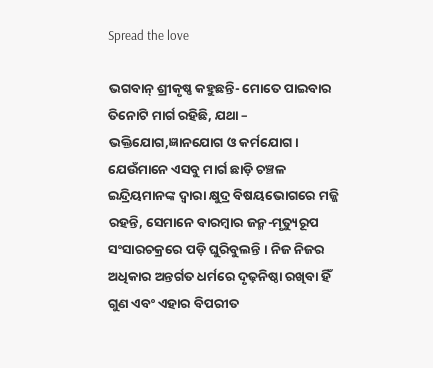Spread the love

ଭଗବାନ୍ ଶ୍ରୀକୃଷ୍ଣ କହୁଛନ୍ତି- ମୋତେ ପାଇବାର ତିନୋଟି ମାର୍ଗ ରହିଛି, ଯଥା – ଭକ୍ତିଯୋଗ,ଜ୍ଞାନଯୋଗ ଓ କର୍ମଯୋଗ । ଯେଉଁମାନେ ଏସବୁ ମାର୍ଗ ଛାଡ଼ି ଚଞ୍ଚଳ ଇନ୍ଦ୍ରିୟମାନଙ୍କ ଦ୍ବାରା କ୍ଷୁଦ୍ର ବିଷୟଭୋଗରେ ମଜ୍ଜି ରହନ୍ତି, ସେମାନେ ବାରମ୍ବାର ଜନ୍ମ-ମୃତ୍ୟୁରୂପ ସଂସାରଚକ୍ରରେ ପଡ଼ି ଘୁରିବୁଲନ୍ତି । ନିଜ ନିଜର ଅଧିକାର ଅନ୍ତର୍ଗତ ଧର୍ମରେ ଦୃଢ଼ନିଷ୍ଠା ରଖିବା ହିଁ ଗୁଣ ଏବଂ ଏହାର ବିପରୀତ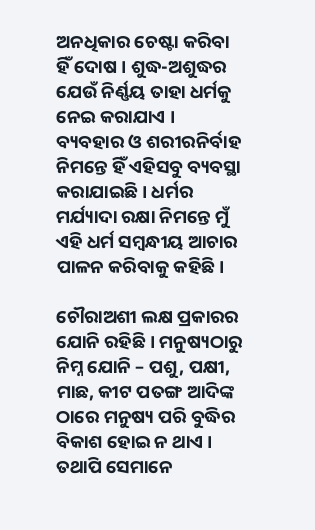ଅନଧିକାର ଚେଷ୍ଟା କରିବା ହିଁ ଦୋଷ । ଶୁଦ୍ଧ-ଅଶୁଦ୍ଧର ଯେଉଁ ନିର୍ଣ୍ଣୟ ତାହା ଧର୍ମକୁ ନେଇ କରାଯାଏ । ବ୍ୟବହାର ଓ ଶରୀରନିର୍ବାହ ନିମନ୍ତେ ହିଁ ଏହିସବୁ ବ୍ୟବସ୍ଥା କରାଯାଇଛି । ଧର୍ମର ମର୍ଯ୍ୟାଦା ରକ୍ଷା ନିମନ୍ତେ ମୁଁ ଏହି ଧର୍ମ ସମ୍ବନ୍ଧୀୟ ଆଚାର ପାଳନ କରିବାକୁ କହିଛି।

ଚୌରାଅଶୀ ଲକ୍ଷ ପ୍ରକାରର ଯୋନି ରହିଛି । ମନୁଷ୍ୟଠାରୁ ନିମ୍ନ ଯୋନି – ପଶୁ, ପକ୍ଷୀ, ମାଛ, କୀଟ ପତଙ୍ଗ ଆଦିଙ୍କ ଠାରେ ମନୁଷ୍ୟ ପରି ବୁଦ୍ଧିର ବିକାଶ ହୋଇ ନ ଥାଏ । ତଥାପି ସେମାନେ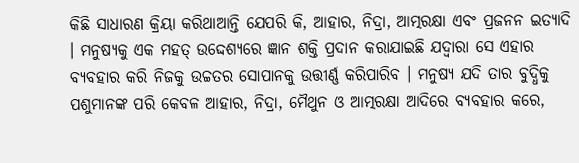କିଛି ସାଧାରଣ କ୍ରିୟା କରିଥାଆନ୍ତି ଯେପରି କି, ଆହାର, ନିଦ୍ରା, ଆତ୍ମରକ୍ଷା ଏବଂ ପ୍ରଜନନ ଇତ୍ୟାଦି । ମନୁଷ୍ୟକୁ ଏକ ମହତ୍ ଉଦ୍ଦେଶ୍ୟରେ ଜ୍ଞାନ ଶକ୍ତି ପ୍ରଦାନ କରାଯାଇଛି ଯଦ୍ୱାରା ସେ ଏହାର ବ୍ୟବହାର କରି ନିଜକୁ ଉଚ୍ଚତର ସୋପାନକୁ ଉତ୍ତୀର୍ଣ୍ଣ କରିପାରିବ । ମନୁଷ୍ୟ ଯଦି ତାର ବୁଦ୍ଧିକୁ ପଶୁମାନଙ୍କ ପରି କେବଳ ଆହାର, ନିଦ୍ରା, ମୈଥୁନ ଓ ଆତ୍ମରକ୍ଷା ଆଦିରେ ବ୍ୟବହାର କରେ,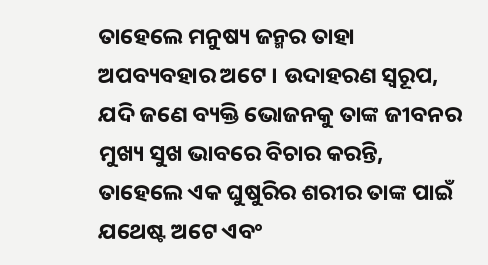ତାହେଲେ ମନୁଷ୍ୟ ଜନ୍ମର ତାହା ଅପବ୍ୟବହାର ଅଟେ । ଉଦାହରଣ ସ୍ୱରୂପ, ଯଦି ଜଣେ ବ୍ୟକ୍ତି ଭୋଜନକୁ ତାଙ୍କ ଜୀବନର ମୁଖ୍ୟ ସୁଖ ଭାବରେ ବିଚାର କରନ୍ତି, ତାହେଲେ ଏକ ଘୁଷୁରିର ଶରୀର ତାଙ୍କ ପାଇଁ ଯଥେଷ୍ଟ ଅଟେ ଏବଂ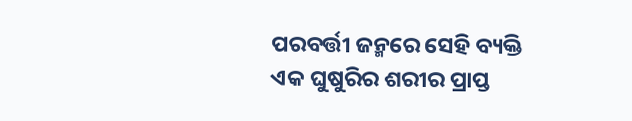ପରବର୍ତ୍ତୀ ଜନ୍ମରେ ସେହି ବ୍ୟକ୍ତି ଏକ ଘୁଷୁରିର ଶରୀର ପ୍ରାପ୍ତ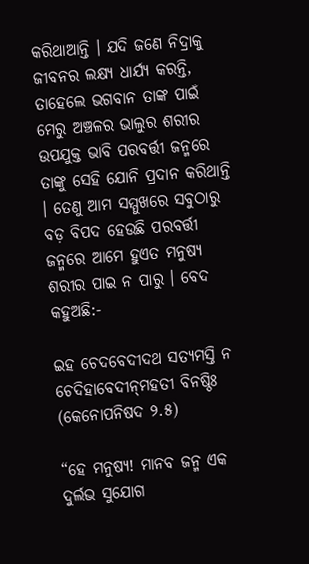କରିଥାଆନ୍ତି । ଯଦି ଜଣେ ନିଦ୍ରାକୁ ଜୀବନର ଲକ୍ଷ୍ୟ ଧାର୍ଯ୍ୟ କରନ୍ତି, ତାହେଲେ ଭଗବାନ ତାଙ୍କ ପାଇଁ ମେରୁ ଅଞ୍ଚଳର ଭାଲୁର ଶରୀର ଉପଯୁକ୍ତ ଭାବି ପରବର୍ତ୍ତୀ ଜନ୍ମରେ ତାଙ୍କୁ ସେହି ଯୋନି ପ୍ରଦାନ କରିଥାନ୍ତି । ତେଣୁ ଆମ ସମ୍ମୁଖରେ ସବୁଠାରୁ ବଡ଼ ବିପଦ ହେଉଛି ପରବର୍ତ୍ତୀ ଜନ୍ମରେ ଆମେ ହୁଏତ ମନୁଷ୍ୟ ଶରୀର ପାଇ ନ ପାରୁ । ବେଦ କହୁଅଛି:-

ଇହ ଚେଦବେଦୀଦଥ ସତ୍ୟମସ୍ତି ନ ଚେଦିହାବେଦୀନ୍‌ମହତୀ ବିନଷ୍ଠିଃ (କେନୋପନିଷଦ ୨.୫)

“ହେ ମନୁଷ୍ୟ! ମାନବ ଜନ୍ମ ଏକ ଦୁର୍ଲଭ ସୁଯୋଗ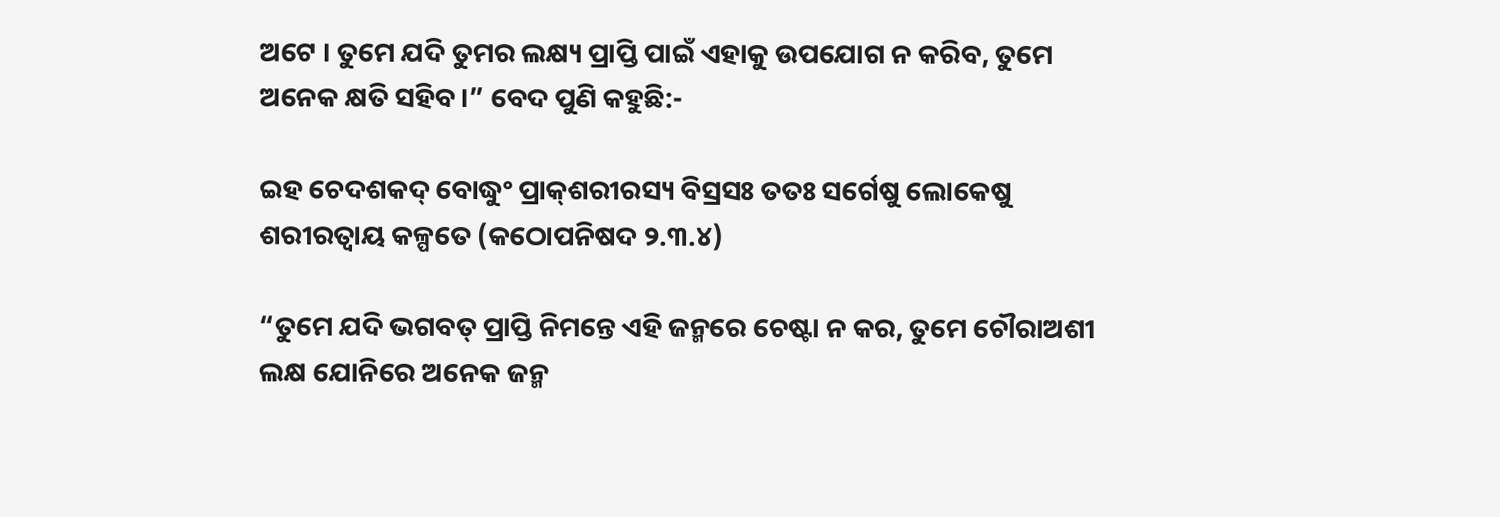ଅଟେ । ତୁମେ ଯଦି ତୁମର ଲକ୍ଷ୍ୟ ପ୍ରାପ୍ତି ପାଇଁ ଏହାକୁ ଉପଯୋଗ ନ କରିବ, ତୁମେ ଅନେକ କ୍ଷତି ସହିବ ।” ବେଦ ପୁଣି କହୁଛି:-

ଇହ ଚେଦଶକଦ୍ ବୋଦ୍ଧୁଂ ପ୍ରାକ୍‌ଶରୀରସ୍ୟ ବିସ୍ରସଃ ତତଃ ସର୍ଗେଷୁ ଲୋକେଷୁ ଶରୀରତ୍ୱାୟ କଳ୍ପତେ (କଠୋପନିଷଦ ୨.୩.୪)

“ତୁମେ ଯଦି ଭଗବତ୍ ପ୍ରାପ୍ତି ନିମନ୍ତେ ଏହି ଜନ୍ମରେ ଚେଷ୍ଟା ନ କର, ତୁମେ ଚୌରାଅଶୀ ଲକ୍ଷ ଯୋନିରେ ଅନେକ ଜନ୍ମ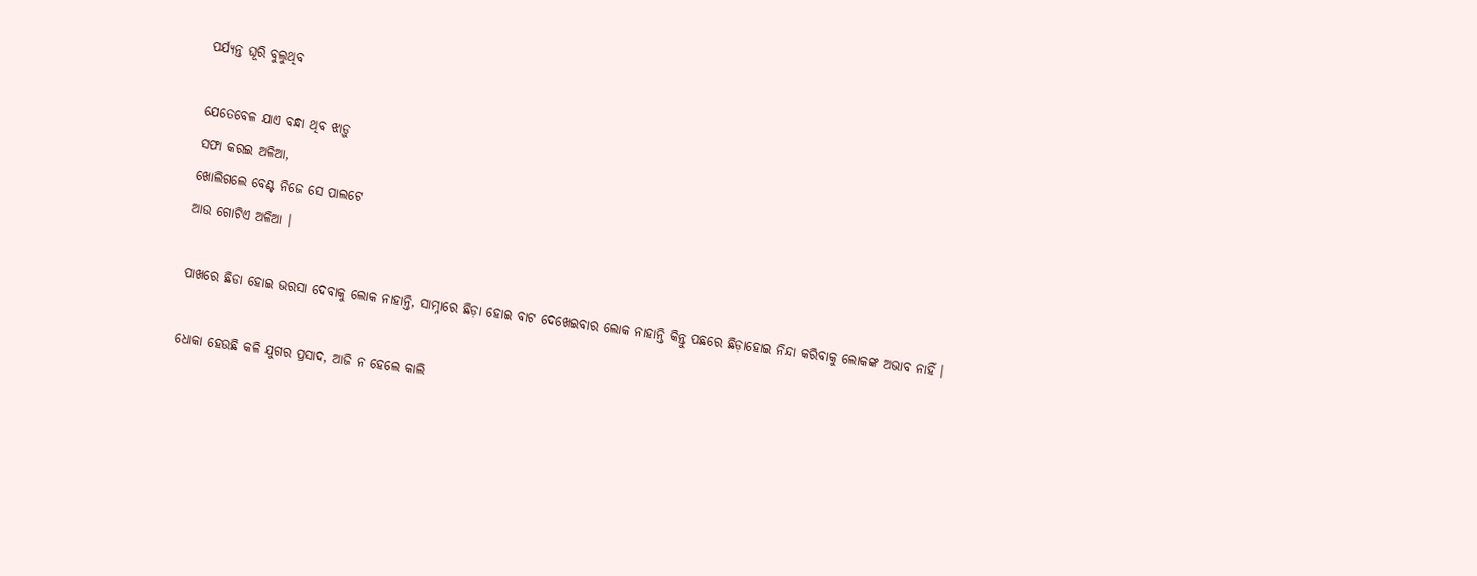ପର୍ଯ୍ୟନ୍ତ ଘୂରି ବୁଲୁଥିବ

ଯେତେବେଳ ଯାଏ ବନ୍ଧା ଥିବ ଝାଡ଼ୁ
ସଫା କରଇ ଅଳିଆ,
ଖୋଲିଗଲେ ବେଣ୍ଟ ନିଜେ ସେ ପାଲଟେ
ଆଉ ଗୋଟିଏ ଅଳିଆ ।

ପାଖରେ ଛିଡା ହୋଇ ଭରସା ଦେବାକୁ ଲୋକ ନାହାନ୍ତି, ସାମ୍ନାରେ ଛିଡ଼ା ହୋଇ ବାଟ ଦେଖେଇବାର ଲୋକ ନାହାନ୍ତି କିନ୍ତୁ ପଛରେ ଛିଡ଼ାହୋଇ ନିନ୍ଦା କରିବାକୁ ଲୋକଙ୍କ ଅଭାବ ନାହିଁ ।

ଧୋକା ହେଉଛି କଳି ଯୁଗର ପ୍ରସାଦ, ଆଜି ନ ହେଲେ କାଲି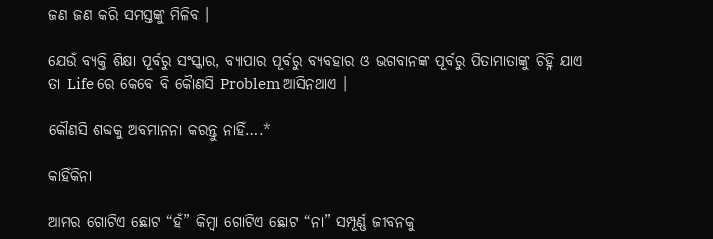ଜଣ ଜଣ କରି ସମସ୍ତଙ୍କୁ ମିଳିବ ।

ଯେଉଁ ବ୍ୟକ୍ତି ଶିକ୍ଷା ପୂର୍ବରୁ ସଂସ୍କାର, ବ୍ୟାପାର ପୂର୍ବରୁ ବ୍ୟବହାର ଓ ଭଗବାନଙ୍କ ପୂର୍ବରୁ ପିତାମାତାଙ୍କୁ ଚିହ୍ନି ଯାଏ ତା Life ରେ କେବେ ବି କୈାଣସି Problem ଆସିନଥାଏ ।

କୌଣସି ଶବ୍ଦକୁ ଅବମାନନା କରନ୍ତୁ ନାହିଁ….*

କାହିଁକିନା

ଆମର ଗୋଟିଏ ଛୋଟ “ହଁ” କିମ୍ବା ଗୋଟିଏ ଛୋଟ “ନା” ସମ୍ପୂର୍ଣ୍ଣ ଜୀବନକୁ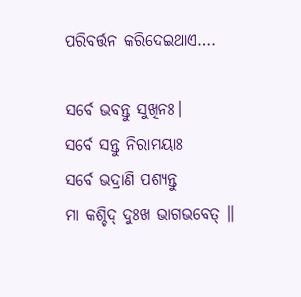ପରିବର୍ତ୍ତନ କରିଦେଇଥାଏ….

ସର୍ବେ ଭବନ୍ତୁ ସୁଖିନଃ।
ସର୍ବେ ସନ୍ତୁ ନିରାମୟାଃ
ସର୍ବେ ଭଦ୍ରାଣି ପଶ୍ୟନ୍ତୁ
ମା କଶ୍ଚିଦ୍ ଦୁଃଖ ଭାଗଭବେତ୍ ॥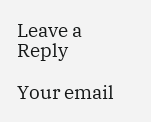Leave a Reply

Your email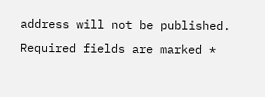address will not be published. Required fields are marked *